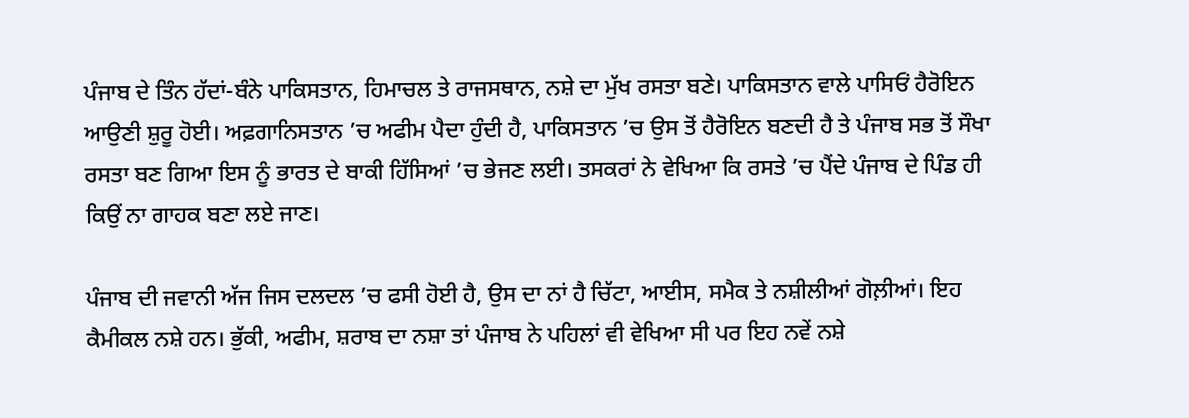ਪੰਜਾਬ ਦੇ ਤਿੰਨ ਹੱਦਾਂ-ਬੰਨੇ ਪਾਕਿਸਤਾਨ, ਹਿਮਾਚਲ ਤੇ ਰਾਜਸਥਾਨ, ਨਸ਼ੇ ਦਾ ਮੁੱਖ ਰਸਤਾ ਬਣੇ। ਪਾਕਿਸਤਾਨ ਵਾਲੇ ਪਾਸਿਓਂ ਹੈਰੋਇਨ ਆਉਣੀ ਸ਼ੁਰੂ ਹੋਈ। ਅਫ਼ਗਾਨਿਸਤਾਨ ’ਚ ਅਫੀਮ ਪੈਦਾ ਹੁੰਦੀ ਹੈ, ਪਾਕਿਸਤਾਨ ’ਚ ਉਸ ਤੋਂ ਹੈਰੋਇਨ ਬਣਦੀ ਹੈ ਤੇ ਪੰਜਾਬ ਸਭ ਤੋਂ ਸੌਖਾ ਰਸਤਾ ਬਣ ਗਿਆ ਇਸ ਨੂੰ ਭਾਰਤ ਦੇ ਬਾਕੀ ਹਿੱਸਿਆਂ ’ਚ ਭੇਜਣ ਲਈ। ਤਸਕਰਾਂ ਨੇ ਵੇਖਿਆ ਕਿ ਰਸਤੇ ’ਚ ਪੈਂਦੇ ਪੰਜਾਬ ਦੇ ਪਿੰਡ ਹੀ ਕਿਉਂ ਨਾ ਗਾਹਕ ਬਣਾ ਲਏ ਜਾਣ।

ਪੰਜਾਬ ਦੀ ਜਵਾਨੀ ਅੱਜ ਜਿਸ ਦਲਦਲ ’ਚ ਫਸੀ ਹੋਈ ਹੈ, ਉਸ ਦਾ ਨਾਂ ਹੈ ਚਿੱਟਾ, ਆਈਸ, ਸਮੈਕ ਤੇ ਨਸ਼ੀਲੀਆਂ ਗੋਲ਼ੀਆਂ। ਇਹ ਕੈਮੀਕਲ ਨਸ਼ੇ ਹਨ। ਭੁੱਕੀ, ਅਫੀਮ, ਸ਼ਰਾਬ ਦਾ ਨਸ਼ਾ ਤਾਂ ਪੰਜਾਬ ਨੇ ਪਹਿਲਾਂ ਵੀ ਵੇਖਿਆ ਸੀ ਪਰ ਇਹ ਨਵੇਂ ਨਸ਼ੇ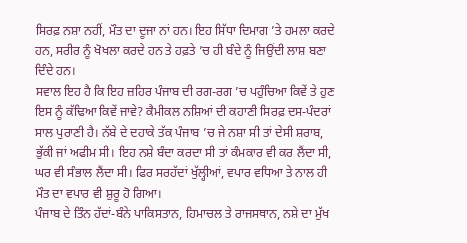ਸਿਰਫ਼ ਨਸ਼ਾ ਨਹੀਂ, ਮੌਤ ਦਾ ਦੂਜਾ ਨਾਂ ਹਨ। ਇਹ ਸਿੱਧਾ ਦਿਮਾਗ ’ਤੇ ਹਮਲਾ ਕਰਦੇ ਹਨ, ਸਰੀਰ ਨੂੰ ਖੋਖਲਾ ਕਰਦੇ ਹਨ ਤੇ ਹਫ਼ਤੇ ’ਚ ਹੀ ਬੰਦੇ ਨੂੰ ਜਿਉਂਦੀ ਲਾਸ਼ ਬਣਾ ਦਿੰਦੇ ਹਨ।
ਸਵਾਲ ਇਹ ਹੈ ਕਿ ਇਹ ਜ਼ਹਿਰ ਪੰਜਾਬ ਦੀ ਰਗ-ਰਗ ’ਚ ਪਹੁੰਚਿਆ ਕਿਵੇਂ ਤੇ ਹੁਣ ਇਸ ਨੂੰ ਕੱਢਿਆ ਕਿਵੇਂ ਜਾਵੇ? ਕੈਮੀਕਲ ਨਸ਼ਿਆਂ ਦੀ ਕਹਾਣੀ ਸਿਰਫ਼ ਦਸ-ਪੰਦਰਾਂ ਸਾਲ ਪੁਰਾਣੀ ਹੈ। ਨੱਬੇ ਦੇ ਦਹਾਕੇ ਤੱਕ ਪੰਜਾਬ ’ਚ ਜੇ ਨਸ਼ਾ ਸੀ ਤਾਂ ਦੇਸੀ ਸ਼ਰਾਬ, ਭੁੱਕੀ ਜਾਂ ਅਫੀਮ ਸੀ। ਇਹ ਨਸ਼ੇ ਬੰਦਾ ਕਰਦਾ ਸੀ ਤਾਂ ਕੰਮਕਾਰ ਵੀ ਕਰ ਲੈਂਦਾ ਸੀ, ਘਰ ਵੀ ਸੰਭਾਲ ਲੈਂਦਾ ਸੀ। ਫਿਰ ਸਰਹੱਦਾਂ ਖੁੱਲ੍ਹੀਆਂ, ਵਪਾਰ ਵਧਿਆ ਤੇ ਨਾਲ ਹੀ ਮੌਤ ਦਾ ਵਪਾਰ ਵੀ ਸ਼ੁਰੂ ਹੋ ਗਿਆ।
ਪੰਜਾਬ ਦੇ ਤਿੰਨ ਹੱਦਾਂ-ਬੰਨੇ ਪਾਕਿਸਤਾਨ, ਹਿਮਾਚਲ ਤੇ ਰਾਜਸਥਾਨ, ਨਸ਼ੇ ਦਾ ਮੁੱਖ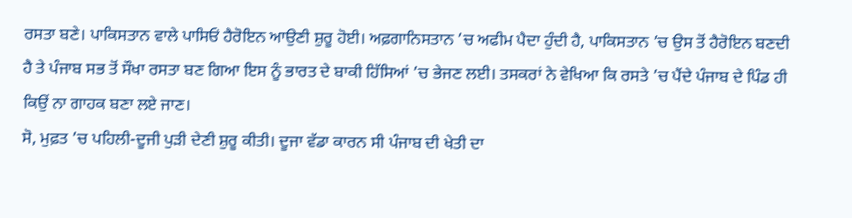ਰਸਤਾ ਬਣੇ। ਪਾਕਿਸਤਾਨ ਵਾਲੇ ਪਾਸਿਓਂ ਹੈਰੋਇਨ ਆਉਣੀ ਸ਼ੁਰੂ ਹੋਈ। ਅਫ਼ਗਾਨਿਸਤਾਨ ’ਚ ਅਫੀਮ ਪੈਦਾ ਹੁੰਦੀ ਹੈ, ਪਾਕਿਸਤਾਨ ’ਚ ਉਸ ਤੋਂ ਹੈਰੋਇਨ ਬਣਦੀ ਹੈ ਤੇ ਪੰਜਾਬ ਸਭ ਤੋਂ ਸੌਖਾ ਰਸਤਾ ਬਣ ਗਿਆ ਇਸ ਨੂੰ ਭਾਰਤ ਦੇ ਬਾਕੀ ਹਿੱਸਿਆਂ ’ਚ ਭੇਜਣ ਲਈ। ਤਸਕਰਾਂ ਨੇ ਵੇਖਿਆ ਕਿ ਰਸਤੇ ’ਚ ਪੈਂਦੇ ਪੰਜਾਬ ਦੇ ਪਿੰਡ ਹੀ ਕਿਉਂ ਨਾ ਗਾਹਕ ਬਣਾ ਲਏ ਜਾਣ।
ਸੋ, ਮੁਫ਼ਤ ’ਚ ਪਹਿਲੀ-ਦੂਜੀ ਪੁੜੀ ਦੇਣੀ ਸ਼ੁਰੂ ਕੀਤੀ। ਦੂਜਾ ਵੱਡਾ ਕਾਰਨ ਸੀ ਪੰਜਾਬ ਦੀ ਖੇਤੀ ਦਾ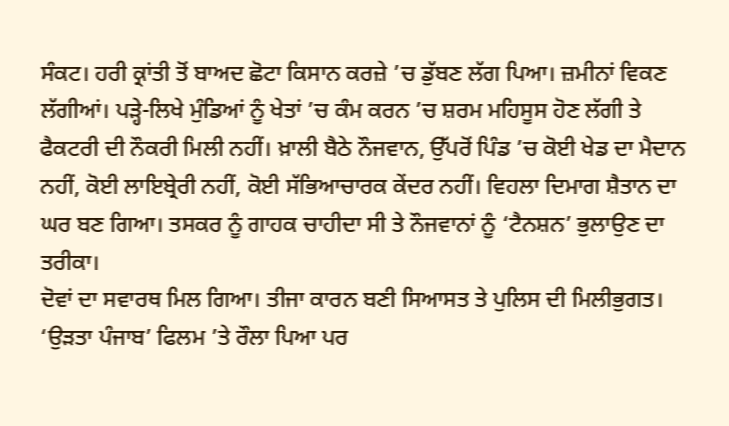ਸੰਕਟ। ਹਰੀ ਕ੍ਰਾਂਤੀ ਤੋਂ ਬਾਅਦ ਛੋਟਾ ਕਿਸਾਨ ਕਰਜ਼ੇ ’ਚ ਡੁੱਬਣ ਲੱਗ ਪਿਆ। ਜ਼ਮੀਨਾਂ ਵਿਕਣ ਲੱਗੀਆਂ। ਪੜ੍ਹੇ-ਲਿਖੇ ਮੁੰਡਿਆਂ ਨੂੰ ਖੇਤਾਂ ’ਚ ਕੰਮ ਕਰਨ ’ਚ ਸ਼ਰਮ ਮਹਿਸੂਸ ਹੋਣ ਲੱਗੀ ਤੇ ਫੈਕਟਰੀ ਦੀ ਨੌਕਰੀ ਮਿਲੀ ਨਹੀਂ। ਖ਼ਾਲੀ ਬੈਠੇ ਨੌਜਵਾਨ, ਉੱਪਰੋਂ ਪਿੰਡ ’ਚ ਕੋਈ ਖੇਡ ਦਾ ਮੈਦਾਨ ਨਹੀਂ, ਕੋਈ ਲਾਇਬ੍ਰੇਰੀ ਨਹੀਂ, ਕੋਈ ਸੱਭਿਆਚਾਰਕ ਕੇਂਦਰ ਨਹੀਂ। ਵਿਹਲਾ ਦਿਮਾਗ ਸ਼ੈਤਾਨ ਦਾ ਘਰ ਬਣ ਗਿਆ। ਤਸਕਰ ਨੂੰ ਗਾਹਕ ਚਾਹੀਦਾ ਸੀ ਤੇ ਨੌਜਵਾਨਾਂ ਨੂੰ ‘ਟੈਨਸ਼ਨ’ ਭੁਲਾਉਣ ਦਾ ਤਰੀਕਾ।
ਦੋਵਾਂ ਦਾ ਸਵਾਰਥ ਮਿਲ ਗਿਆ। ਤੀਜਾ ਕਾਰਨ ਬਣੀ ਸਿਆਸਤ ਤੇ ਪੁਲਿਸ ਦੀ ਮਿਲੀਭੁਗਤ। ‘ਉੜਤਾ ਪੰਜਾਬ’ ਫਿਲਮ ’ਤੇ ਰੌਲਾ ਪਿਆ ਪਰ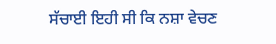ਸੱਚਾਈ ਇਹੀ ਸੀ ਕਿ ਨਸ਼ਾ ਵੇਚਣ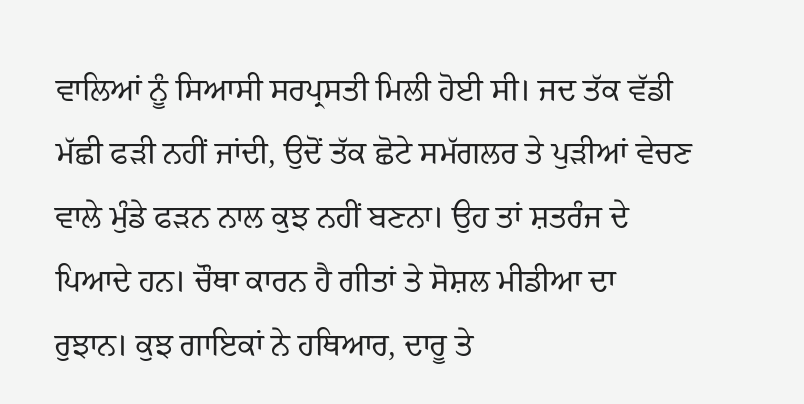ਵਾਲਿਆਂ ਨੂੰ ਸਿਆਸੀ ਸਰਪ੍ਰਸਤੀ ਮਿਲੀ ਹੋਈ ਸੀ। ਜਦ ਤੱਕ ਵੱਡੀ ਮੱਛੀ ਫੜੀ ਨਹੀਂ ਜਾਂਦੀ, ਉਦੋਂ ਤੱਕ ਛੋਟੇ ਸਮੱਗਲਰ ਤੇ ਪੁੜੀਆਂ ਵੇਚਣ ਵਾਲੇ ਮੁੰਡੇ ਫੜਨ ਨਾਲ ਕੁਝ ਨਹੀਂ ਬਣਨਾ। ਉਹ ਤਾਂ ਸ਼ਤਰੰਜ ਦੇ ਪਿਆਦੇ ਹਨ। ਚੌਥਾ ਕਾਰਨ ਹੈ ਗੀਤਾਂ ਤੇ ਸੋਸ਼ਲ ਮੀਡੀਆ ਦਾ ਰੁਝਾਨ। ਕੁਝ ਗਾਇਕਾਂ ਨੇ ਹਥਿਆਰ, ਦਾਰੂ ਤੇ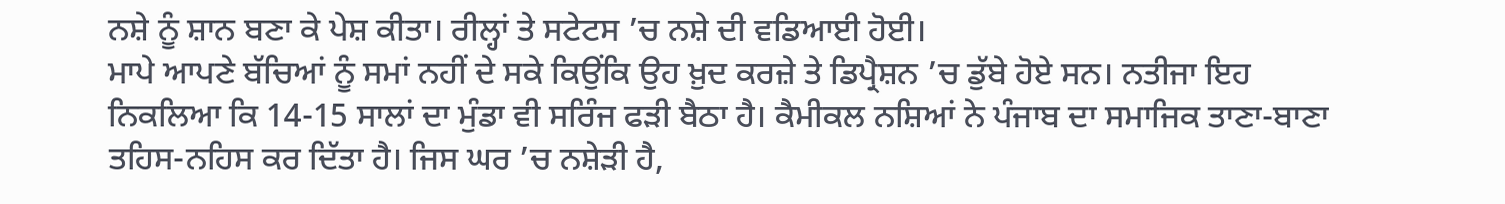ਨਸ਼ੇ ਨੂੰ ਸ਼ਾਨ ਬਣਾ ਕੇ ਪੇਸ਼ ਕੀਤਾ। ਰੀਲ੍ਹਾਂ ਤੇ ਸਟੇਟਸ ’ਚ ਨਸ਼ੇ ਦੀ ਵਡਿਆਈ ਹੋਈ।
ਮਾਪੇ ਆਪਣੇ ਬੱਚਿਆਂ ਨੂੰ ਸਮਾਂ ਨਹੀਂ ਦੇ ਸਕੇ ਕਿਉਂਕਿ ਉਹ ਖ਼ੁਦ ਕਰਜ਼ੇ ਤੇ ਡਿਪ੍ਰੈਸ਼ਨ ’ਚ ਡੁੱਬੇ ਹੋਏ ਸਨ। ਨਤੀਜਾ ਇਹ ਨਿਕਲਿਆ ਕਿ 14-15 ਸਾਲਾਂ ਦਾ ਮੁੰਡਾ ਵੀ ਸਰਿੰਜ ਫੜੀ ਬੈਠਾ ਹੈ। ਕੈਮੀਕਲ ਨਸ਼ਿਆਂ ਨੇ ਪੰਜਾਬ ਦਾ ਸਮਾਜਿਕ ਤਾਣਾ-ਬਾਣਾ ਤਹਿਸ-ਨਹਿਸ ਕਰ ਦਿੱਤਾ ਹੈ। ਜਿਸ ਘਰ ’ਚ ਨਸ਼ੇੜੀ ਹੈ,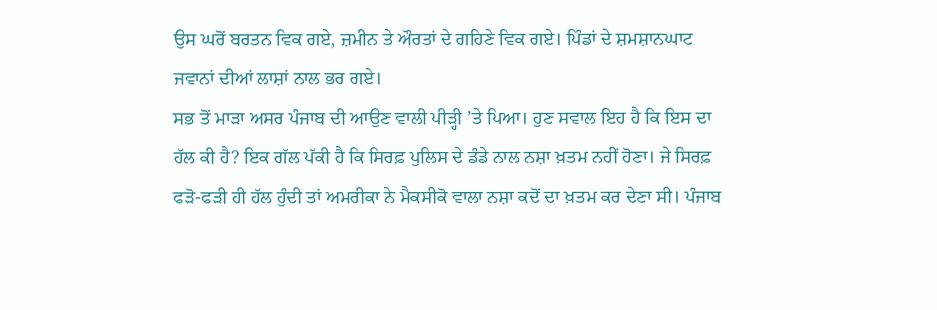ਉਸ ਘਰੋਂ ਬਰਤਨ ਵਿਕ ਗਏ, ਜ਼ਮੀਨ ਤੇ ਔਰਤਾਂ ਦੇ ਗਹਿਣੇ ਵਿਕ ਗਏ। ਪਿੰਡਾਂ ਦੇ ਸ਼ਮਸ਼ਾਨਘਾਟ ਜਵਾਨਾਂ ਦੀਆਂ ਲਾਸ਼ਾਂ ਨਾਲ ਭਰ ਗਏ।
ਸਭ ਤੋਂ ਮਾੜਾ ਅਸਰ ਪੰਜਾਬ ਦੀ ਆਉਣ ਵਾਲੀ ਪੀੜ੍ਹੀ ’ਤੇ ਪਿਆ। ਹੁਣ ਸਵਾਲ ਇਹ ਹੈ ਕਿ ਇਸ ਦਾ ਹੱਲ ਕੀ ਹੈ? ਇਕ ਗੱਲ ਪੱਕੀ ਹੈ ਕਿ ਸਿਰਫ਼ ਪੁਲਿਸ ਦੇ ਡੰਡੇ ਨਾਲ ਨਸ਼ਾ ਖ਼ਤਮ ਨਹੀਂ ਹੋਣਾ। ਜੇ ਸਿਰਫ਼ ਫੜੋ-ਫੜੀ ਹੀ ਹੱਲ ਹੁੰਦੀ ਤਾਂ ਅਮਰੀਕਾ ਨੇ ਮੈਕਸੀਕੋ ਵਾਲਾ ਨਸ਼ਾ ਕਦੋਂ ਦਾ ਖ਼ਤਮ ਕਰ ਦੇਣਾ ਸੀ। ਪੰਜਾਬ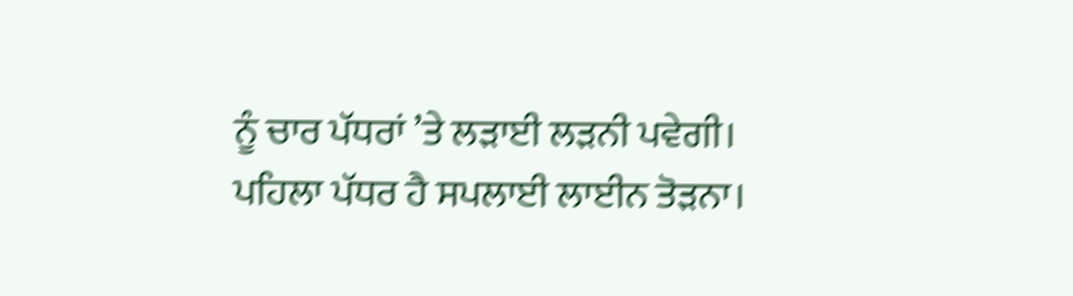ਨੂੰ ਚਾਰ ਪੱਧਰਾਂ ’ਤੇ ਲੜਾਈ ਲੜਨੀ ਪਵੇਗੀ। ਪਹਿਲਾ ਪੱਧਰ ਹੈ ਸਪਲਾਈ ਲਾਈਨ ਤੋੜਨਾ।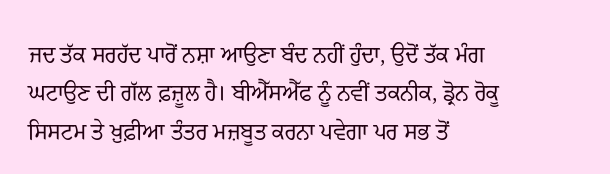ਜਦ ਤੱਕ ਸਰਹੱਦ ਪਾਰੋਂ ਨਸ਼ਾ ਆਉਣਾ ਬੰਦ ਨਹੀਂ ਹੁੰਦਾ, ਉਦੋਂ ਤੱਕ ਮੰਗ ਘਟਾਉਣ ਦੀ ਗੱਲ ਫ਼ਜ਼ੂਲ ਹੈ। ਬੀਐੱਸਐੱਫ ਨੂੰ ਨਵੀਂ ਤਕਨੀਕ, ਡ੍ਰੋਨ ਰੋਕੂ ਸਿਸਟਮ ਤੇ ਖ਼ੁਫ਼ੀਆ ਤੰਤਰ ਮਜ਼ਬੂਤ ਕਰਨਾ ਪਵੇਗਾ ਪਰ ਸਭ ਤੋਂ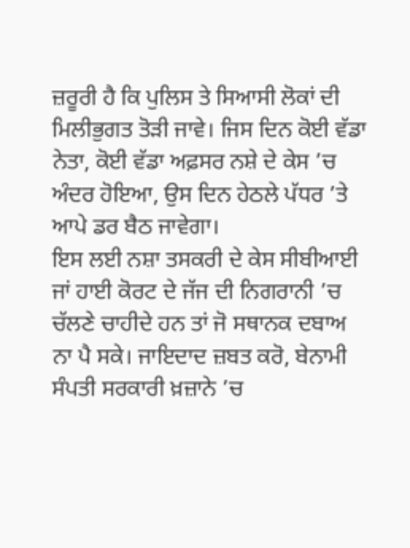ਜ਼ਰੂਰੀ ਹੈ ਕਿ ਪੁਲਿਸ ਤੇ ਸਿਆਸੀ ਲੋਕਾਂ ਦੀ ਮਿਲੀਭੁਗਤ ਤੋੜੀ ਜਾਵੇ। ਜਿਸ ਦਿਨ ਕੋਈ ਵੱਡਾ ਨੇਤਾ, ਕੋਈ ਵੱਡਾ ਅਫ਼ਸਰ ਨਸ਼ੇ ਦੇ ਕੇਸ ’ਚ ਅੰਦਰ ਹੋਇਆ, ਉਸ ਦਿਨ ਹੇਠਲੇ ਪੱਧਰ ’ਤੇ ਆਪੇ ਡਰ ਬੈਠ ਜਾਵੇਗਾ।
ਇਸ ਲਈ ਨਸ਼ਾ ਤਸਕਰੀ ਦੇ ਕੇਸ ਸੀਬੀਆਈ ਜਾਂ ਹਾਈ ਕੋਰਟ ਦੇ ਜੱਜ ਦੀ ਨਿਗਰਾਨੀ ’ਚ ਚੱਲਣੇ ਚਾਹੀਦੇ ਹਨ ਤਾਂ ਜੋ ਸਥਾਨਕ ਦਬਾਅ ਨਾ ਪੈ ਸਕੇ। ਜਾਇਦਾਦ ਜ਼ਬਤ ਕਰੋ, ਬੇਨਾਮੀ ਸੰਪਤੀ ਸਰਕਾਰੀ ਖ਼ਜ਼ਾਨੇ ’ਚ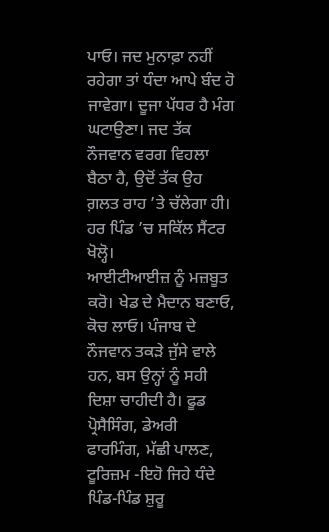ਪਾਓ। ਜਦ ਮੁਨਾਫ਼ਾ ਨਹੀਂ ਰਹੇਗਾ ਤਾਂ ਧੰਦਾ ਆਪੇ ਬੰਦ ਹੋ ਜਾਵੇਗਾ। ਦੂਜਾ ਪੱਧਰ ਹੈ ਮੰਗ ਘਟਾਉਣਾ। ਜਦ ਤੱਕ ਨੌਜਵਾਨ ਵਰਗ ਵਿਹਲਾ ਬੈਠਾ ਹੈ, ਉਦੋਂ ਤੱਕ ਉਹ ਗ਼ਲਤ ਰਾਹ ’ਤੇ ਚੱਲੇਗਾ ਹੀ। ਹਰ ਪਿੰਡ ’ਚ ਸਕਿੱਲ ਸੈਂਟਰ ਖੋਲ੍ਹੋ।
ਆਈਟੀਆਈਜ਼ ਨੂੰ ਮਜ਼ਬੂਤ ਕਰੋ। ਖੇਡ ਦੇ ਮੈਦਾਨ ਬਣਾਓ, ਕੋਚ ਲਾਓ। ਪੰਜਾਬ ਦੇ ਨੌਜਵਾਨ ਤਕੜੇ ਜੁੱਸੇ ਵਾਲੇ ਹਨ, ਬਸ ਉਨ੍ਹਾਂ ਨੂੰ ਸਹੀ ਦਿਸ਼ਾ ਚਾਹੀਦੀ ਹੈ। ਫੂਡ ਪ੍ਰੋਸੈਸਿੰਗ, ਡੇਅਰੀ ਫਾਰਮਿੰਗ, ਮੱਛੀ ਪਾਲਣ, ਟੂਰਿਜ਼ਮ -ਇਹੋ ਜਿਹੇ ਧੰਦੇ ਪਿੰਡ-ਪਿੰਡ ਸ਼ੁਰੂ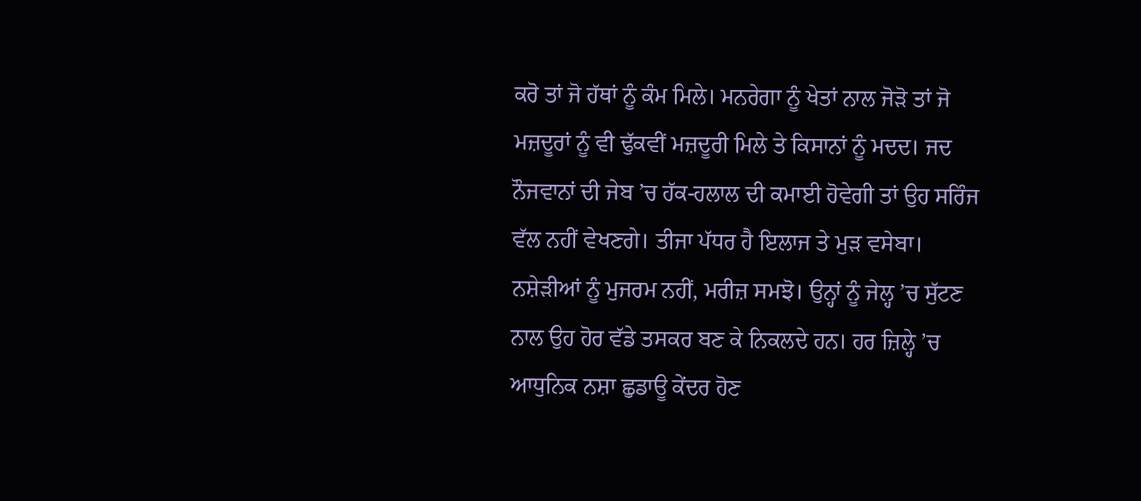ਕਰੋ ਤਾਂ ਜੋ ਹੱਥਾਂ ਨੂੰ ਕੰਮ ਮਿਲੇ। ਮਨਰੇਗਾ ਨੂੰ ਖੇਤਾਂ ਨਾਲ ਜੋੜੋ ਤਾਂ ਜੋ ਮਜ਼ਦੂਰਾਂ ਨੂੰ ਵੀ ਢੁੱਕਵੀਂ ਮਜ਼ਦੂਰੀ ਮਿਲੇ ਤੇ ਕਿਸਾਨਾਂ ਨੂੰ ਮਦਦ। ਜਦ ਨੌਜਵਾਨਾਂ ਦੀ ਜੇਬ ’ਚ ਹੱਕ-ਹਲਾਲ ਦੀ ਕਮਾਈ ਹੋਵੇਗੀ ਤਾਂ ਉਹ ਸਰਿੰਜ ਵੱਲ ਨਹੀਂ ਵੇਖਣਗੇ। ਤੀਜਾ ਪੱਧਰ ਹੈ ਇਲਾਜ ਤੇ ਮੁੜ ਵਸੇਬਾ। ਨਸ਼ੇੜੀਆਂ ਨੂੰ ਮੁਜਰਮ ਨਹੀਂ, ਮਰੀਜ਼ ਸਮਝੋ। ਉਨ੍ਹਾਂ ਨੂੰ ਜੇਲ੍ਹ ’ਚ ਸੁੱਟਣ ਨਾਲ ਉਹ ਹੋਰ ਵੱਡੇ ਤਸਕਰ ਬਣ ਕੇ ਨਿਕਲਦੇ ਹਨ। ਹਰ ਜ਼ਿਲ੍ਹੇ ’ਚ ਆਧੁਨਿਕ ਨਸ਼ਾ ਛੁਡਾਊ ਕੇਂਦਰ ਹੋਣ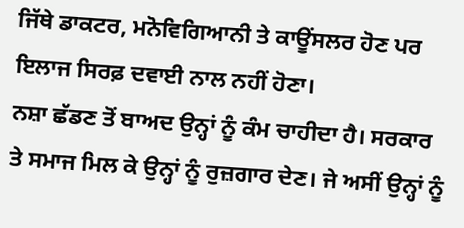ਜਿੱਥੇ ਡਾਕਟਰ, ਮਨੋਵਿਗਿਆਨੀ ਤੇ ਕਾਊਂਸਲਰ ਹੋਣ ਪਰ ਇਲਾਜ ਸਿਰਫ਼ ਦਵਾਈ ਨਾਲ ਨਹੀਂ ਹੋਣਾ।
ਨਸ਼ਾ ਛੱਡਣ ਤੋਂ ਬਾਅਦ ਉਨ੍ਹਾਂ ਨੂੰ ਕੰਮ ਚਾਹੀਦਾ ਹੈ। ਸਰਕਾਰ ਤੇ ਸਮਾਜ ਮਿਲ ਕੇ ਉਨ੍ਹਾਂ ਨੂੰ ਰੁਜ਼ਗਾਰ ਦੇਣ। ਜੇ ਅਸੀਂ ਉਨ੍ਹਾਂ ਨੂੰ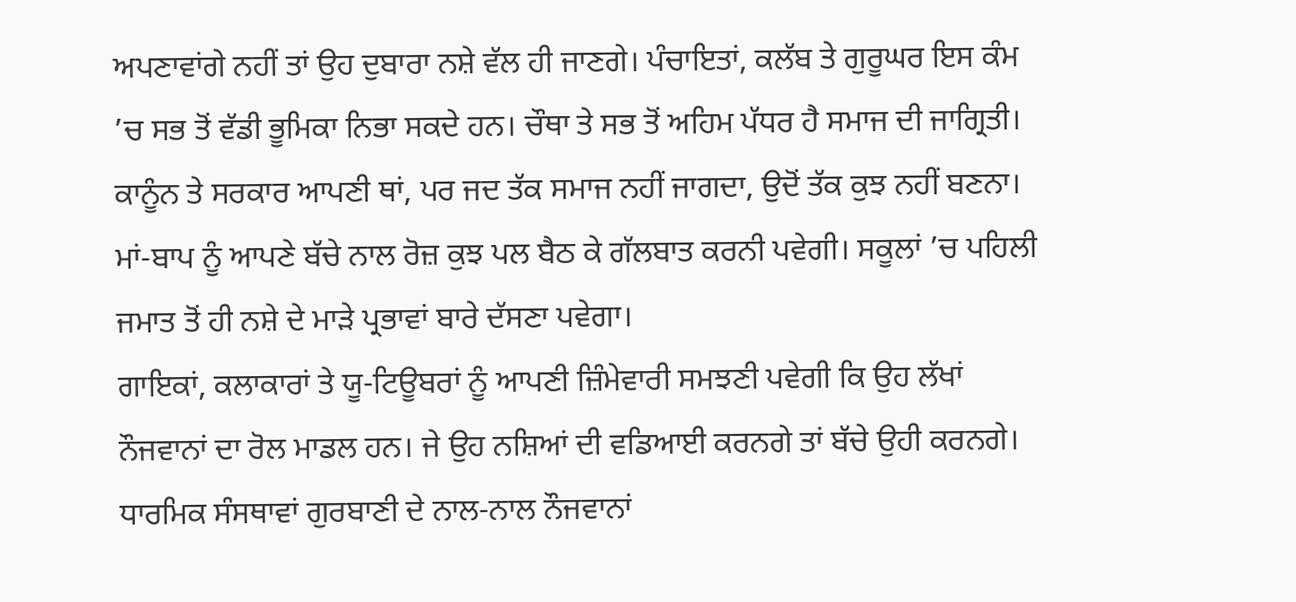ਅਪਣਾਵਾਂਗੇ ਨਹੀਂ ਤਾਂ ਉਹ ਦੁਬਾਰਾ ਨਸ਼ੇ ਵੱਲ ਹੀ ਜਾਣਗੇ। ਪੰਚਾਇਤਾਂ, ਕਲੱਬ ਤੇ ਗੁਰੂਘਰ ਇਸ ਕੰਮ ’ਚ ਸਭ ਤੋਂ ਵੱਡੀ ਭੂਮਿਕਾ ਨਿਭਾ ਸਕਦੇ ਹਨ। ਚੌਥਾ ਤੇ ਸਭ ਤੋਂ ਅਹਿਮ ਪੱਧਰ ਹੈ ਸਮਾਜ ਦੀ ਜਾਗ੍ਰਿਤੀ। ਕਾਨੂੰਨ ਤੇ ਸਰਕਾਰ ਆਪਣੀ ਥਾਂ, ਪਰ ਜਦ ਤੱਕ ਸਮਾਜ ਨਹੀਂ ਜਾਗਦਾ, ਉਦੋਂ ਤੱਕ ਕੁਝ ਨਹੀਂ ਬਣਨਾ। ਮਾਂ-ਬਾਪ ਨੂੰ ਆਪਣੇ ਬੱਚੇ ਨਾਲ ਰੋਜ਼ ਕੁਝ ਪਲ ਬੈਠ ਕੇ ਗੱਲਬਾਤ ਕਰਨੀ ਪਵੇਗੀ। ਸਕੂਲਾਂ ’ਚ ਪਹਿਲੀ ਜਮਾਤ ਤੋਂ ਹੀ ਨਸ਼ੇ ਦੇ ਮਾੜੇ ਪ੍ਰਭਾਵਾਂ ਬਾਰੇ ਦੱਸਣਾ ਪਵੇਗਾ।
ਗਾਇਕਾਂ, ਕਲਾਕਾਰਾਂ ਤੇ ਯੂ-ਟਿਊਬਰਾਂ ਨੂੰ ਆਪਣੀ ਜ਼ਿੰਮੇਵਾਰੀ ਸਮਝਣੀ ਪਵੇਗੀ ਕਿ ਉਹ ਲੱਖਾਂ ਨੌਜਵਾਨਾਂ ਦਾ ਰੋਲ ਮਾਡਲ ਹਨ। ਜੇ ਉਹ ਨਸ਼ਿਆਂ ਦੀ ਵਡਿਆਈ ਕਰਨਗੇ ਤਾਂ ਬੱਚੇ ਉਹੀ ਕਰਨਗੇ। ਧਾਰਮਿਕ ਸੰਸਥਾਵਾਂ ਗੁਰਬਾਣੀ ਦੇ ਨਾਲ-ਨਾਲ ਨੌਜਵਾਨਾਂ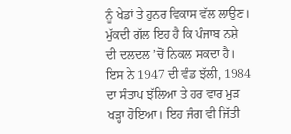ਨੂੰ ਖੇਡਾਂ ਤੇ ਹੁਨਰ ਵਿਕਾਸ ਵੱਲ ਲਾਉਣ।
ਮੁੱਕਦੀ ਗੱਲ ਇਹ ਹੈ ਕਿ ਪੰਜਾਬ ਨਸ਼ੇ ਦੀ ਦਲਦਲ ’ਚੋਂ ਨਿਕਲ ਸਕਦਾ ਹੈ। ਇਸ ਨੇ 1947 ਦੀ ਵੰਡ ਝੱਲੀ, 1984 ਦਾ ਸੰਤਾਪ ਝੱਲਿਆ ਤੇ ਹਰ ਵਾਰ ਮੁੜ ਖੜ੍ਹਾ ਹੋਇਆ। ਇਹ ਜੰਗ ਵੀ ਜਿੱਤੀ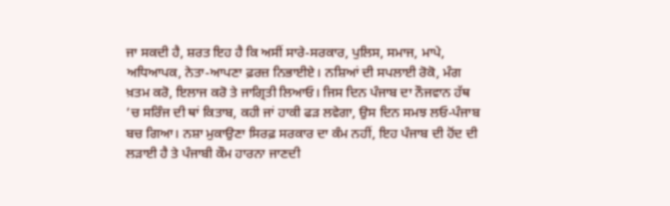ਜਾ ਸਕਦੀ ਹੈ, ਸ਼ਰਤ ਇਹ ਹੈ ਕਿ ਅਸੀਂ ਸਾਰੇ-ਸਰਕਾਰ, ਪੁਲਿਸ, ਸਮਾਜ, ਮਾਪੇ, ਅਧਿਆਪਕ, ਨੇਤਾ-ਆਪਣਾ ਫ਼ਰਜ਼ ਨਿਭਾਈਏ। ਨਸ਼ਿਆਂ ਦੀ ਸਪਲਾਈ ਰੋਕੋ, ਮੰਗ ਖ਼ਤਮ ਕਰੋ, ਇਲਾਜ ਕਰੋ ਤੇ ਜਾਗ੍ਰਿਤੀ ਲਿਆਓ। ਜਿਸ ਦਿਨ ਪੰਜਾਬ ਦਾ ਨੌਜਵਾਨ ਹੱਥ ’ਚ ਸਰਿੰਜ ਦੀ ਥਾਂ ਕਿਤਾਬ, ਕਹੀ ਜਾਂ ਹਾਕੀ ਫੜ ਲਵੇਗਾ, ਉਸ ਦਿਨ ਸਮਝ ਲਓ-ਪੰਜਾਬ ਬਚ ਗਿਆ। ਨਸ਼ਾ ਮੁਕਾਉਣਾ ਸਿਰਫ਼ ਸਰਕਾਰ ਦਾ ਕੰਮ ਨਹੀਂ, ਇਹ ਪੰਜਾਬ ਦੀ ਹੋਂਦ ਦੀ ਲੜਾਈ ਹੈ ਤੇ ਪੰਜਾਬੀ ਕੌਮ ਹਾਰਨਾ ਜਾਣਦੀ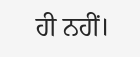ਹੀ ਨਹੀਂ।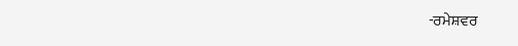-ਰਮੇਸ਼ਵਰ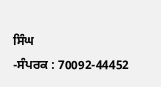ਸਿੰਘ
-ਸੰਪਰਕ : 70092-44452